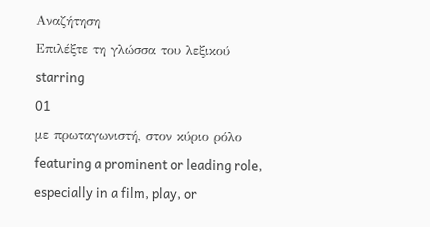Αναζήτηση
Επιλέξτε τη γλώσσα του λεξικού
starring
01
με πρωταγωνιστή, στον κύριο ρόλο
featuring a prominent or leading role, especially in a film, play, or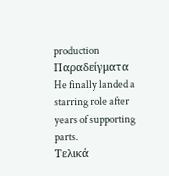production
Παραδείγματα
He finally landed a starring role after years of supporting parts.
Τελικά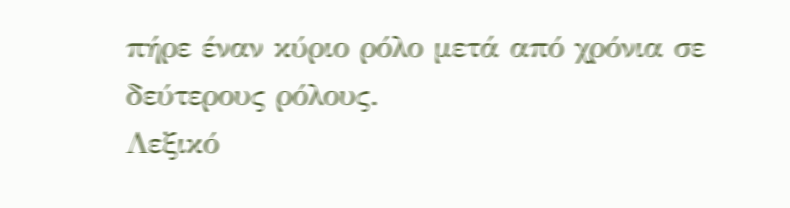πήρε έναν κύριο ρόλο μετά από χρόνια σε δεύτερους ρόλους.
Λεξικό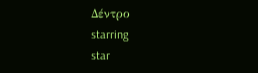Δέντρο
starring
star